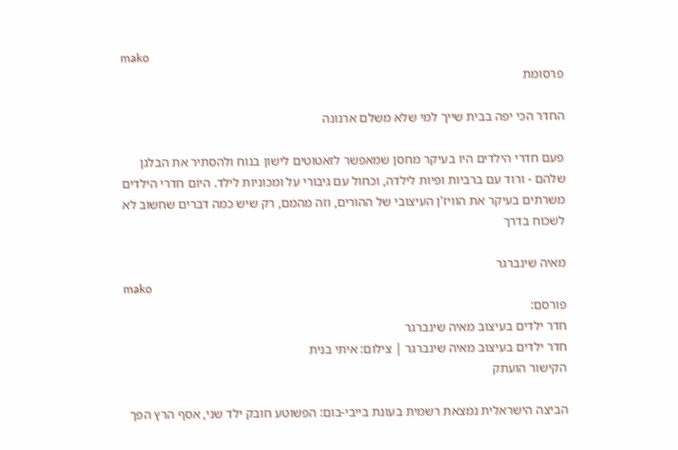mako
פרסומת

החדר הכי יפה בבית שייך למי שלא משלם ארנונה

פעם חדרי הילדים היו בעיקר מחסן שמאפשר לזאטוטים לישון בנוח ולהסתיר את הבלגן שלהם - ורוד עם ברביות ופיות לילדה, וכחול עם גיבורי על ומכוניות לילד. היום חדרי הילדים משרתים בעיקר את הוויז'ן העיצובי של ההורים, וזה מהמם, רק שיש כמה דברים שחשוב לא לשכוח בדרך

מאיה שינברגר
mako
פורסם:
חדר ילדים בעיצוב מאיה שינברגר
חדר ילדים בעיצוב מאיה שינברגר | צילום: איתי בנית
הקישור הועתק

הביצה הישראלית נמצאת רשמית בעונת בייבי-בום: הפשוטע חובק ילד שני, אסף הרץ הפך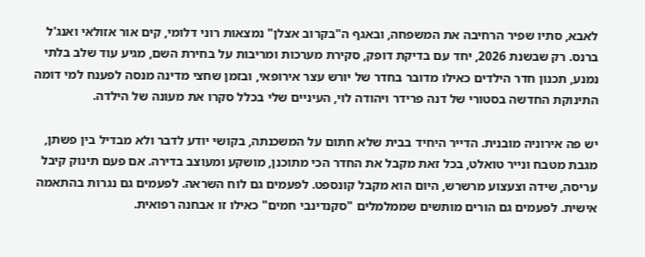לאבא, סתיו שפיר הרחיבה את המשפחה, ובאגף ה"בקרוב אצלן" נמצאות רוני דלומי, קים אור אזולאי ואנג'ל ברנס. רק שבשנת 2026, יחד עם בדיקת דופק, סקירת מערכות ומריבות על בחירת השם, מגיע עוד שלב בלתי נמנע, תכנון חדר הילדים כאילו מדובר בחדר של יורש עצר אירופאי, ובזמן שחצי מדינה מנסה לפענח למי דומה התינוקת החדשה בסטורי של דנה פרידר ויהודה לוי, העיניים שלי בכלל סקרו את מעונה של הילדה.

יש פה אירוניה מובנית. הדייר היחיד בבית שלא חתום על המשכנתה, בקושי יודע לדבר ולא מבדיל בין פשתן, מגבת מטבח ונייר טואלט, בכל זאת מקבל את החדר הכי מתוכנן, מושקע ומעוצב בדירה. אם פעם תינוק קיבל עריסה, שידה וצעצוע מרשרש, היום הוא מקבל קונספט. לפעמים גם לוח השראה. לפעמים גם נגרות בהתאמה אישית. לפעמים גם הורים מותשים שממלמלים "סקנדינבי חמים" כאילו זו אבחנה רפואית.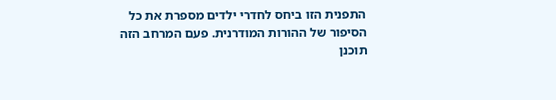התפנית הזו ביחס לחדרי ילדים מספרת את כל הסיפור של ההורות המודרנית. פעם המרחב הזה תוכנן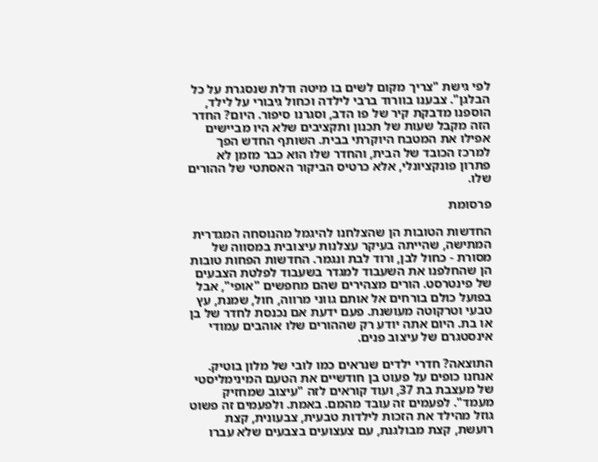לפי גישת "צריך מקום לשים בו מיטה ודלת שנסגרת על כל הבלגן". צבענו בוורוד ברבי לילדה וכחול גיבורי על לילד, הוספנו מדבקת קיר של פו הדב, וסגרנו סיפור. היום? החדר הזה מקבל שעות של תכנון ותקציבים שלא היו מביישים אפילו את המטבח היוקרתי בבית. השותף החדש הפך למרכז הכובד של הבית, והחדר שלו הוא כבר מזמן לא פתרון פונקציונלי, אלא כרטיס הביקור האסתטי של ההורים שלו.

פרסומת

החדשות הטובות הן שהצלחנו להיגמל מהנוסחה המגדרית המתישה, שהייתה בעיקר עצלנות עיצובית במסווה של מסורת - כחול לבן, ורוד לבת ונגמר. החדשות הפחות טובות הן שהחלפנו את השעבוד למגדר בשעבוד לפלטת הצבעים של פינטרסט. הורים מצהירים שהם מחפשים "אופי", אבל בפועל כולם בורחים אל אותם גווני מרווה, חול, שמנת, עץ טבעי וטרקוטה מעושנת. פעם ידעת אם נכנסת לחדר של בן או בת. היום אתה יודע רק שההורים שלו אוהבים עמודי אינסטגרם של עיצוב פנים.

התוצאה? חדרי ילדים שנראים כמו לובי של מלון בוטיק. אנחנו כופים על פעוט בן חודשיים את הטעם המינימליסטי של מעצבת בת 37, ועוד קוראים לזה "עיצוב שמחזיק מעמד". לפעמים זה עובד מהמם. באמת. ולפעמים זה פשוט גוזל מהילד את הזכות לילדות טבעית, צבעונית, קצת רועשת, קצת מבולגנת, עם צעצועים בצבעים שלא עברו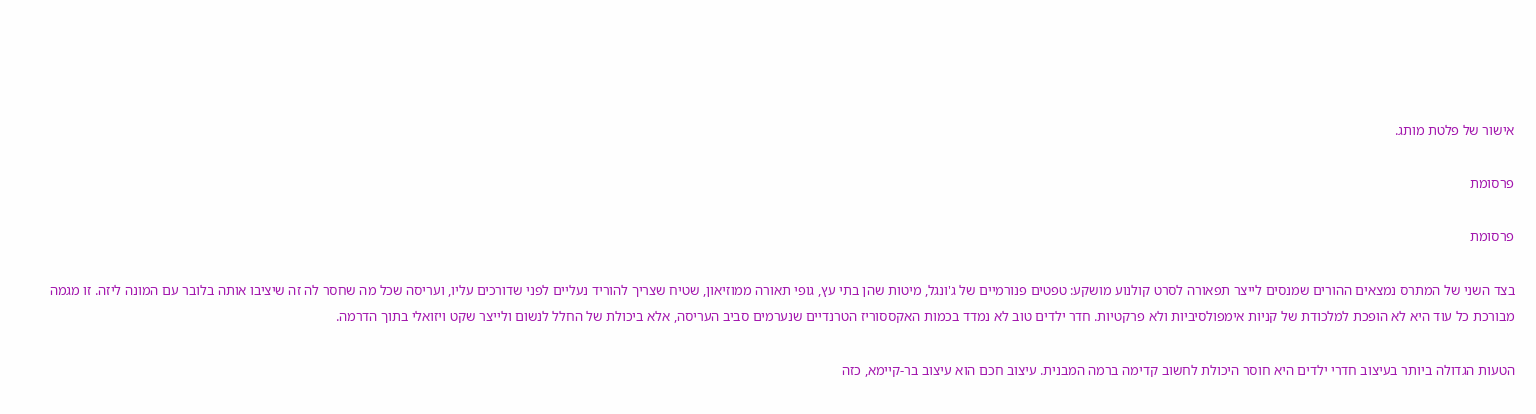אישור של פלטת מותג.

פרסומת

פרסומת

בצד השני של המתרס נמצאים ההורים שמנסים לייצר תפאורה לסרט קולנוע מושקע: טפטים פנורמיים של ג'ונגל, מיטות שהן בתי עץ, גופי תאורה ממוזיאון, שטיח שצריך להוריד נעליים לפני שדורכים עליו, ועריסה שכל מה שחסר לה זה שיציבו אותה בלובר עם המונה ליזה. זו מגמה מבורכת כל עוד היא לא הופכת למלכודת של קניות אימפולסיביות ולא פרקטיות. חדר ילדים טוב לא נמדד בכמות האקססוריז הטרנדיים שנערמים סביב העריסה, אלא ביכולת של החלל לנשום ולייצר שקט ויזואלי בתוך הדרמה.

הטעות הגדולה ביותר בעיצוב חדרי ילדים היא חוסר היכולת לחשוב קדימה ברמה המבנית. עיצוב חכם הוא עיצוב בר-קיימא, כזה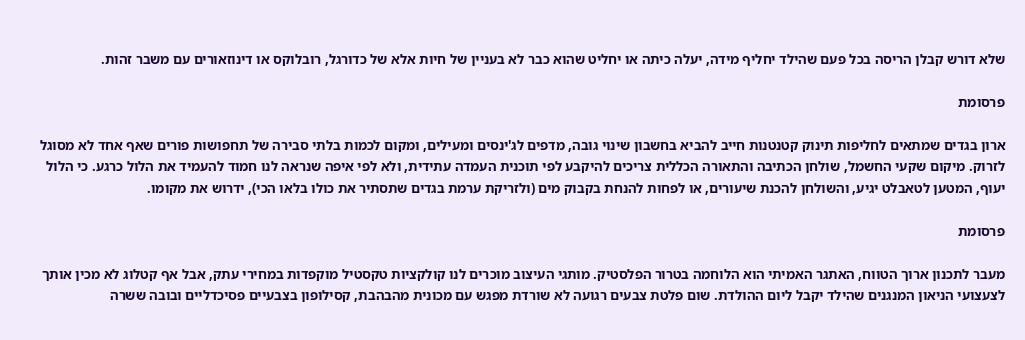שלא דורש קבלן הריסה בכל פעם שהילד יחליף מידה, יעלה כיתה או יחליט שהוא כבר לא בעניין של חיות אלא של כדורגל, רובלוקס או דינוזאורים עם משבר זהות.

פרסומת

ארון בגדים שמתאים לחליפות תינוק קטנטנות חייב להביא בחשבון שינוי גובה, מדפים לג'ינסים ומעילים, ומקום לכמות בלתי סבירה של תחפושות פורים שאף אחד לא מסוגל לזרוק. מיקום שקעי החשמל, שולחן הכתיבה והתאורה הכללית צריכים להיקבע לפי תוכנית העמדה עתידית, ולא לפי איפה שנראה לנו חמוד להעמיד את הלול כרגע. כי הלול יעוף, המטען לטאבלט יגיע, והשולחן להכנת שיעורים, או לפחות להנחת בקבוק מים (ולזריקת ערמת בגדים שתסתיר את כולו בלאו הכי), ידרוש את מקומו.

פרסומת

מעבר לתכנון ארוך הטווח, האתגר האמיתי הוא הלוחמה בטרור הפלסטיק. מותגי העיצוב מוכרים לנו קולקציות טקסטיל מוקפדות במחירי עתק, אבל אף קטלוג לא מכין אותך לצעצועי הניאון המנגנים שהילד יקבל ליום ההולדת. שום פלטת צבעים רגועה לא שורדת מפגש עם מכונית מהבהבת, קסילופון בצבעיים פסיכדליים ובובה ששרה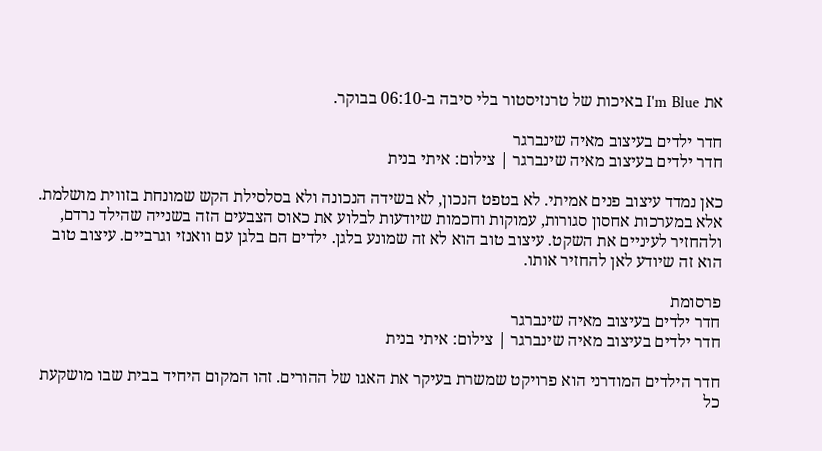את I'm Blue באיכות של טרנזיסטור בלי סיבה ב-06:10 בבוקר.

חדר ילדים בעיצוב מאיה שינברגר
חדר ילדים בעיצוב מאיה שינברגר | צילום: איתי בנית

כאן נמדד עיצוב פנים אמיתי. לא בטפט הנכון, לא בשידה הנכונה ולא בסלסילת הקש שמונחת בזווית מושלמת. אלא במערכות אחסון סגורות, עמוקות וחכמות שיודעות לבלוע את כאוס הצבעים הזה בשנייה שהילד נרדם, ולהחזיר לעיניים את השקט. עיצוב טוב הוא לא זה שמונע בלגן. ילדים הם בלגן עם וואנזי וגרביים. עיצוב טוב הוא זה שיודע לאן להחזיר אותו.

פרסומת
חדר ילדים בעיצוב מאיה שינברגר
חדר ילדים בעיצוב מאיה שינברגר | צילום: איתי בנית

חדר הילדים המודרני הוא פרויקט שמשרת בעיקר את האגו של ההורים. זהו המקום היחיד בבית שבו מושקעת כל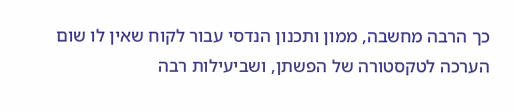כך הרבה מחשבה, ממון ותכנון הנדסי עבור לקוח שאין לו שום הערכה לטקסטורה של הפשתן, ושביעילות רבה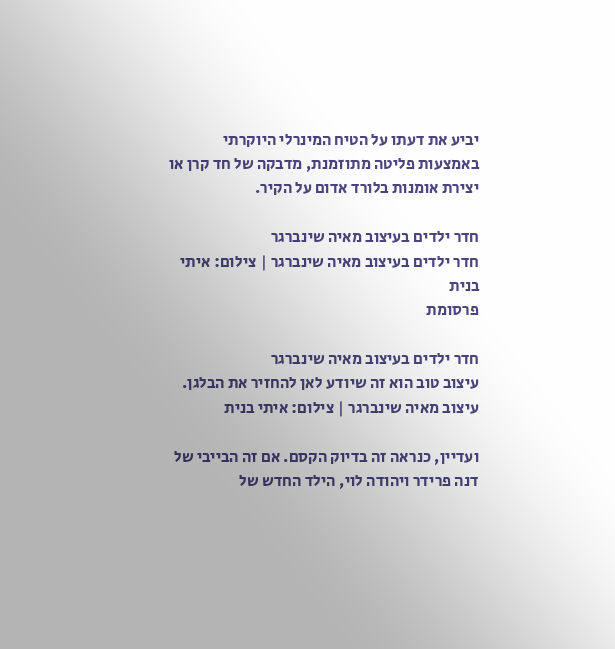יביע את דעתו על הטיח המינרלי היוקרתי באמצעות פליטה מתוזמנת, מדבקה של חד קרן או יצירת אומנות בלורד אדום על הקיר.

חדר ילדים בעיצוב מאיה שינברגר
חדר ילדים בעיצוב מאיה שינברגר | צילום: איתי בנית
פרסומת

חדר ילדים בעיצוב מאיה שינברגר
עיצוב טוב הוא זה שיודע לאן להחזיר את הבלגן. עיצוב מאיה שינברגר | צילום: איתי בנית

ועדיין, כנראה זה בדיוק הקסם. אם זה הבייבי של דנה פרידר ויהודה לוי, הילד החדש של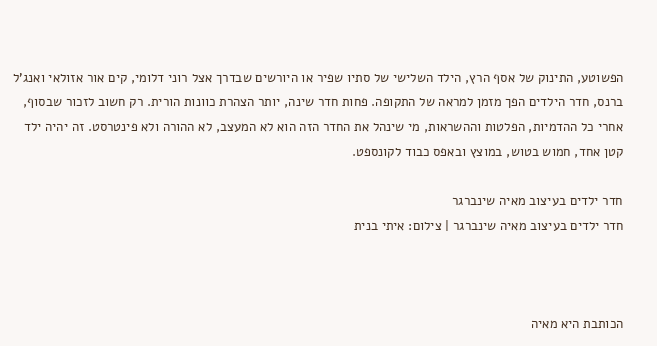הפשוטע, התינוק של אסף הרץ, הילד השלישי של סתיו שפיר או היורשים שבדרך אצל רוני דלומי, קים אור אזולאי ואנג'ל ברנס, חדר הילדים הפך מזמן למראה של התקופה. פחות חדר שינה, יותר הצהרת כוונות הורית. רק חשוב לזכור שבסוף, אחרי כל ההדמיות, הפלטות וההשראות, מי שינהל את החדר הזה הוא לא המעצב, לא ההורה ולא פינטרסט. זה יהיה ילד קטן אחד, חמוש בטוש, במוצץ ובאפס כבוד לקונספט.

חדר ילדים בעיצוב מאיה שינברגר
חדר ילדים בעיצוב מאיה שינברגר | צילום: איתי בנית



הכותבת היא מאיה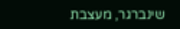שינברגר, מעצבת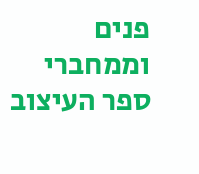פנים וממחברי ספר העיצוב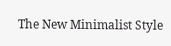The New Minimalist Style